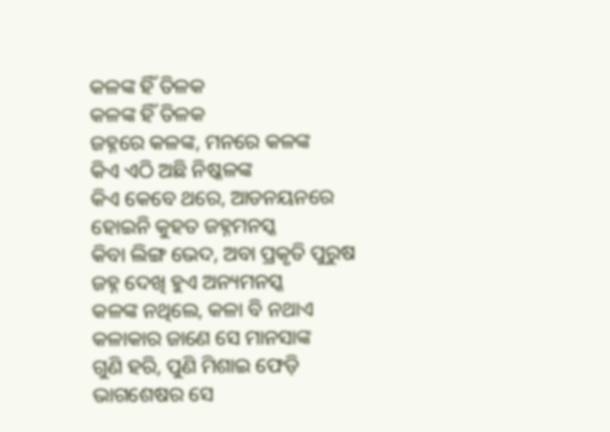କଳଙ୍କ ହିଁ ତିଳକ
କଳଙ୍କ ହିଁ ତିଳକ
ଜହ୍ନରେ କଳଙ୍କ, ମନରେ କଳଙ୍କ
କିଏ ଏଠି ଅଛି ନିଷ୍କଳଙ୍କ
କିଏ କେବେ ଥରେ, ଆଡନୟନରେ
ହୋଇନି କୁହତ ଜହ୍ନମନସ୍କ
କିବା ଲିଙ୍ଗ ଭେଦ, ଅବା ପ୍ରକୃତି ପୁରୁଷ
ଜହ୍ନ ଦେଖି ହୁଏ ଅନ୍ୟମନସ୍କ
କଳଙ୍କ ନଥିଲେ, କଳା ବି ନଥାଏ
କଳାକାର ଜାଣେ ସେ ମାନସାଙ୍କ
ଗୁଣି ହରି, ପୁଣି ମିଶାଇ ଫେଡ଼ି
ଭାଗଶେଷର ସେ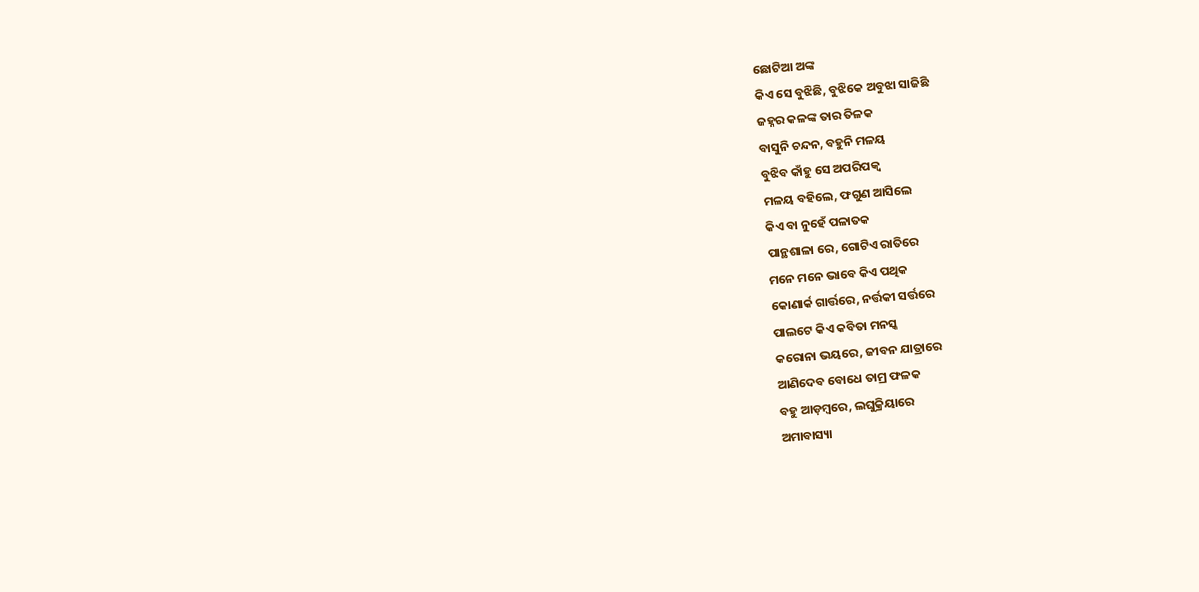ଛୋଟିଆ ଅଙ୍କ
କିଏ ସେ ବୁଝିଛି, ବୁଝିକେ ଅବୁଝା ସାଜିଛି
ଜହ୍ନର କଳଙ୍କ ତାର ତିଳକ
ବାସୁନି ଚନ୍ଦନ, ବହୁନି ମଳୟ
ବୁଝିବ କାଁହୁ ସେ ଅପରିପକ୍ବ
ମଳୟ ବହିଲେ, ଫଗୁଣ ଆସିଲେ
କିଏ ବା ନୁହେଁ ପଳାତକ
ପାନ୍ଥଶାଳା ରେ, ଗୋଟିଏ ରାତିରେ
ମନେ ମନେ ଭାବେ କିଏ ପଥିକ
କୋଣାର୍କ ଗାର୍ତ୍ତରେ, ନର୍ତ୍ତକୀ ସର୍ତ୍ତରେ
ପାଲଟେ କିଏ କବିତା ମନସ୍କ
କରୋନା ଭୟରେ, ଜୀବନ ଯାତ୍ରାରେ
ଆଣିଦେବ ବୋଧେ ତାମ୍ର ଫଳକ
ବହୁ ଆଡ଼ମ୍ବରେ, ଲଘୁକ୍ରିୟାରେ
ଅମାବାସ୍ୟା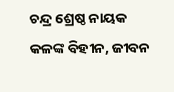ଚନ୍ଦ୍ର ଶ୍ରେଷ୍ଠ ନାୟକ
କଳଙ୍କ ବିହୀନ, ଜୀବନ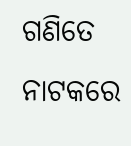ଗଣିତେ
ନାଟକରେ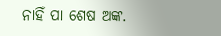ନାହିଁ ପା ଶେଷ ଅଙ୍କ.